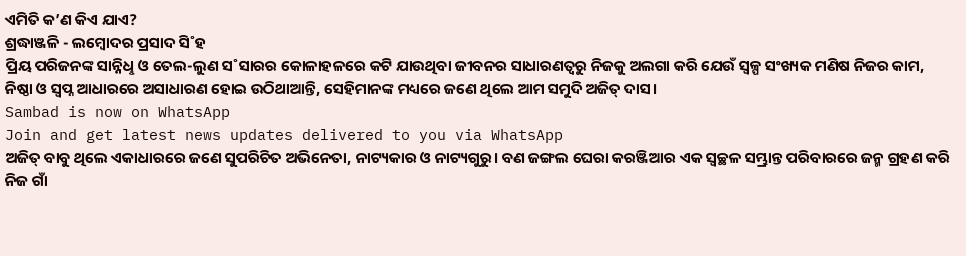ଏମିତି କ’ଣ କିଏ ଯାଏ?
ଶ୍ରଦ୍ଧାଞ୍ଜଳି - ଲମ୍ବୋଦର ପ୍ରସାଦ ସି˚ହ
ପ୍ରିୟ ପରିଜନଙ୍କ ସାନ୍ନିଧୢ ଓ ତେଲ-ଲୁଣ ସ˚ସାରର କୋଳାହଳରେ କଟି ଯାଉଥିବା ଜୀବନର ସାଧାରଣତ୍ବରୁ ନିଜକୁ ଅଲଗା କରି ଯେଉଁ ସ୍ବଳ୍ପ ସଂଖ୍ୟକ ମଣିଷ ନିଜର କାମ, ନିଷ୍ଠା ଓ ସ୍ବପ୍ନ ଆଧାରରେ ଅସାଧାରଣ ହୋଇ ଉଠିଥାଆନ୍ତି, ସେହିମାନଙ୍କ ମଧ୍ୟରେ ଜଣେ ଥିଲେ ଆମ ସମୁଦି ଅଜିତ୍ ଦାସ।
Sambad is now on WhatsApp
Join and get latest news updates delivered to you via WhatsApp
ଅଜିତ୍ ବାବୁ ଥିଲେ ଏକାଧାରରେ ଜଣେ ସୁପରିଚିତ ଅଭିନେତା, ନାଟ୍ୟକାର ଓ ନାଟ୍ୟଗୁରୁ। ବଣ ଜଙ୍ଗଲ ଘେରା କରଞ୍ଜିଆର ଏକ ସ୍ବଚ୍ଛଳ ସମ୍ଭ୍ରାନ୍ତ ପରିବାରରେ ଜନ୍ମ ଗ୍ରହଣ କରି ନିଜ ଗାଁ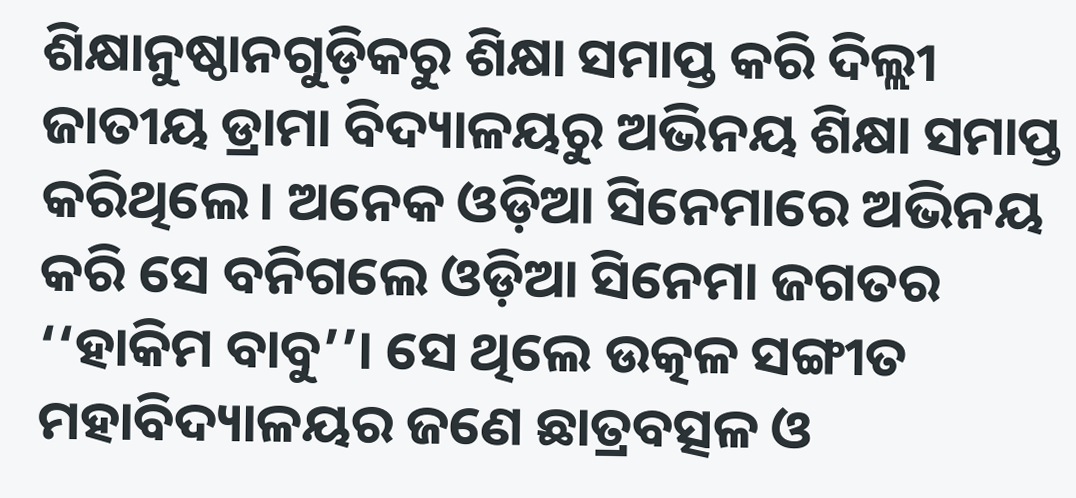ଶିକ୍ଷାନୁଷ୍ଠାନଗୁଡ଼ିକରୁ ଶିକ୍ଷା ସମାପ୍ତ କରି ଦିଲ୍ଲୀ ଜାତୀୟ ଡ୍ରାମା ବିଦ୍ୟାଳୟରୁ ଅଭିନୟ ଶିକ୍ଷା ସମାପ୍ତ କରିଥିଲେ। ଅନେକ ଓଡ଼ିଆ ସିନେମାରେ ଅଭିନୟ କରି ସେ ବନିଗଲେ ଓଡ଼ିଆ ସିନେମା ଜଗତର ‘‘ହାକିମ ବାବୁ’’। ସେ ଥିଲେ ଉତ୍କଳ ସଙ୍ଗୀତ ମହାବିଦ୍ୟାଳୟର ଜଣେ ଛାତ୍ରବତ୍ସଳ ଓ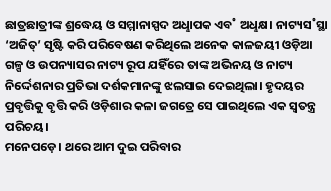ଛାତ୍ରଛାତ୍ରୀଙ୍କ ଶ୍ରଦ୍ଧେୟ ଓ ସମ୍ମାନାସ୍ପଦ ଅଧୢାପକ ଏବ˚ ଅଧୢକ୍ଷ। ନାଟ୍ୟସ˚ସ୍ଥା ‘ଅଜିତ୍’ ସୃଷ୍ଟି କରି ପରିବେଷଣ କରିଥିଲେ ଅନେକ କାଳଜୟୀ ଓଡ଼ିଆ ଗଳ୍ପ ଓ ଉପନ୍ୟାସର ନାଟ୍ୟ ରୂପ ଯହିଁରେ ତାଙ୍କ ଅଭିନୟ ଓ ନାଟ୍ୟ ନିର୍ଦ୍ଦେଶନାର ପ୍ରତିଭା ଦର୍ଶକମାନଙ୍କୁ ଝଲସାଇ ଦେଇଥିଲା। ହୃଦୟର ପ୍ରବୃତ୍ତିକୁ ବୃତ୍ତି କରି ଓଡ଼ିଶାର କଳା ଜଗତ୍ରେ ସେ ପାଇଥିଲେ ଏକ ସ୍ବତନ୍ତ୍ର ପରିଚୟ।
ମନେପଡ଼େ। ଥରେ ଆମ ଦୁଇ ପରିବାର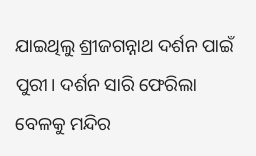ଯାଇଥିଲୁ ଶ୍ରୀଜଗନ୍ନାଥ ଦର୍ଶନ ପାଇଁ ପୁରୀ। ଦର୍ଶନ ସାରି ଫେରିଲା ବେଳକୁ ମନ୍ଦିର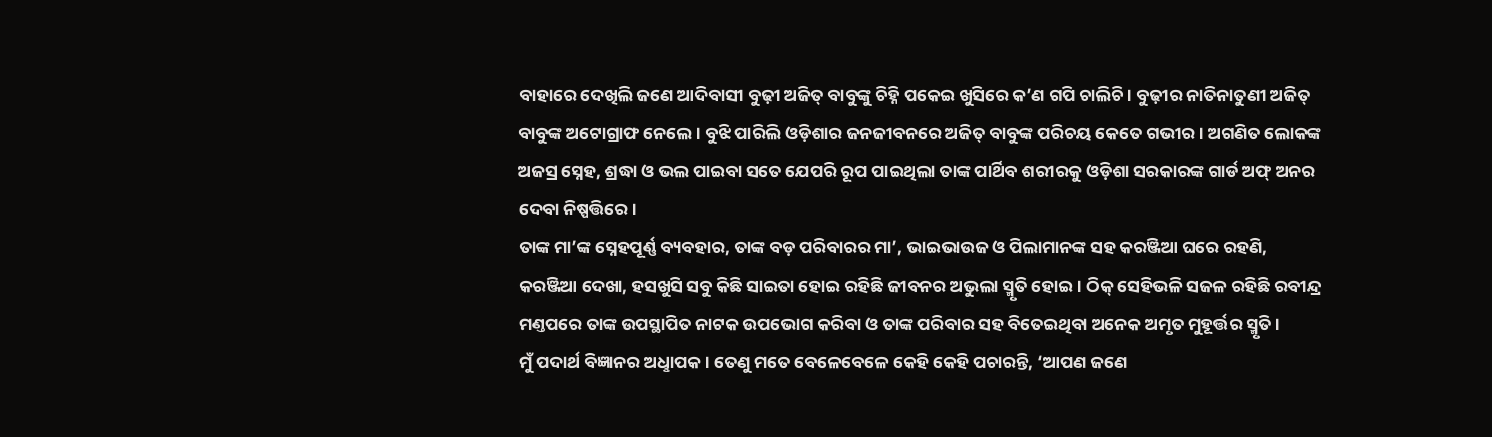ବାହାରେ ଦେଖିଲି ଜଣେ ଆଦିବାସୀ ବୁଢ଼ୀ ଅଜିତ୍ ବାବୁଙ୍କୁ ଚିହ୍ନି ପକେଇ ଖୁସିରେ କ’ଣ ଗପି ଚାଲିଚି। ବୁଢ଼ୀର ନାତିନାତୁଣୀ ଅଜିତ୍ ବାବୁଙ୍କ ଅଟୋଗ୍ରାଫ ନେଲେ। ବୁଝି ପାରିଲି ଓଡ଼ିଶାର ଜନଜୀବନରେ ଅଜିତ୍ ବାବୁଙ୍କ ପରିଚୟ କେତେ ଗଭୀର। ଅଗଣିତ ଲୋକଙ୍କ ଅଜସ୍ର ସ୍ନେହ, ଶ୍ରଦ୍ଧା ଓ ଭଲ ପାଇବା ସତେ ଯେପରି ରୂପ ପାଇଥିଲା ତାଙ୍କ ପାର୍ଥିବ ଶରୀରକୁ ଓଡ଼ିଶା ସରକାରଙ୍କ ଗାର୍ଡ ଅଫ୍ ଅନର ଦେବା ନିଷ୍ପତ୍ତିରେ।
ତାଙ୍କ ମା’ଙ୍କ ସ୍ନେହପୂର୍ଣ୍ଣ ବ୍ୟବହାର, ତାଙ୍କ ବଡ଼ ପରିବାରର ମା’, ଭାଇଭାଉଜ ଓ ପିଲାମାନଙ୍କ ସହ କରଞ୍ଜିଆ ଘରେ ରହଣି, କରଞ୍ଜିଆ ଦେଖା, ହସଖୁସି ସବୁ କିଛି ସାଇତା ହୋଇ ରହିଛି ଜୀବନର ଅଭୁଲା ସ୍ମୃତି ହୋଇ। ଠିକ୍ ସେହିଭଳି ସଜଳ ରହିଛି ରବୀନ୍ଦ୍ର ମଣ୍ତପରେ ତାଙ୍କ ଉପସ୍ଥାପିତ ନାଟକ ଉପଭୋଗ କରିବା ଓ ତାଙ୍କ ପରିବାର ସହ ବିତେଇଥିବା ଅନେକ ଅମୃତ ମୁହୂର୍ତ୍ତର ସ୍ମୃତି।
ମୁଁ ପଦାର୍ଥ ବିଜ୍ଞାନର ଅଧୢାପକ। ତେଣୁ ମତେ ବେଳେବେଳେ କେହି କେହି ପଚାରନ୍ତି, ‘ଆପଣ ଜଣେ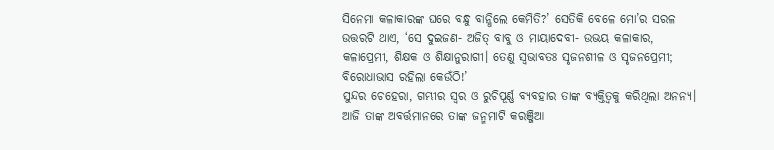ସିନେମା କଳାକାରଙ୍କ ଘରେ ବନ୍ଧୁ ବାନ୍ଧିଲେ କେମିତି?’ ସେତିକି ବେଳେ ମୋ’ର ସରଳ ଉତ୍ତରଟି ଥାଏ, ‘ସେ ଦୁଇଜଣ- ଅଜିତ୍ ବାବୁ ଓ ମାୟାଦେବୀ- ଉଭୟ କଳାକାର, କଳାପ୍ରେମୀ, ଶିକ୍ଷକ ଓ ଶିକ୍ଷାନୁରାଗୀ। ତେଣୁ ସ୍ବଭାବତଃ ସୃଜନଶୀଳ ଓ ସୃଜନପ୍ରେମୀ; ବିରୋଧାଭାସ ରହିଲା କେଉଁଠି!’
ସୁନ୍ଦର ଚେହେରା, ଗମ୍ଭୀର ସ୍ବର ଓ ରୁଚିପୂର୍ଣ୍ଣ ବ୍ୟବହାର ତାଙ୍କ ବ୍ୟକ୍ତିତ୍ବକୁ କରିଥିଲା ଅନନ୍ୟ। ଆଜି ତାଙ୍କ ଅବର୍ତ୍ତମାନରେ ତାଙ୍କ ଜନ୍ମମାଟି କରଞ୍ଜିଆ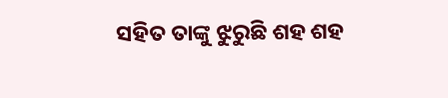ସହିତ ତାଙ୍କୁ ଝୁରୁଛି ଶହ ଶହ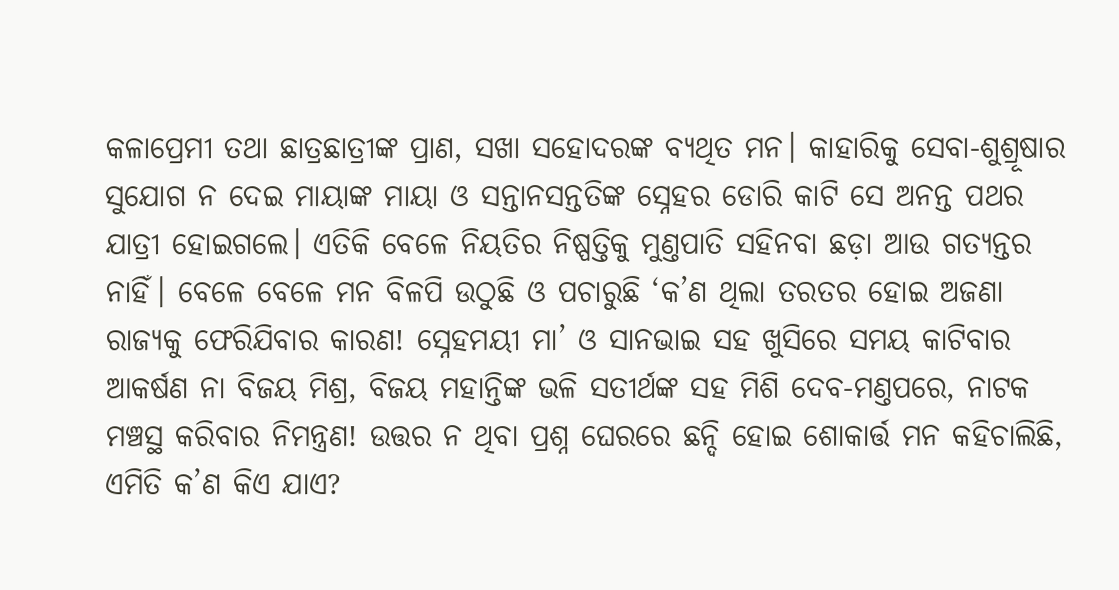କଳାପ୍ରେମୀ ତଥା ଛାତ୍ରଛାତ୍ରୀଙ୍କ ପ୍ରାଣ, ସଖା ସହୋଦରଙ୍କ ବ୍ୟଥିତ ମନ। କାହାରିକୁ ସେବା-ଶୁଶ୍ରୂଷାର ସୁଯୋଗ ନ ଦେଇ ମାୟାଙ୍କ ମାୟା ଓ ସନ୍ତାନସନ୍ତତିଙ୍କ ସ୍ନେହର ଡୋରି କାଟି ସେ ଅନନ୍ତ ପଥର ଯାତ୍ରୀ ହୋଇଗଲେ। ଏତିକି ବେଳେ ନିୟତିର ନିଷ୍ପତ୍ତିକୁ ମୁଣ୍ତପାତି ସହିନବା ଛଡ଼ା ଆଉ ଗତ୍ୟନ୍ତର ନାହିଁ। ବେଳେ ବେଳେ ମନ ବିଳପି ଉଠୁଛି ଓ ପଚାରୁଛି ‘କ’ଣ ଥିଲା ତରତର ହୋଇ ଅଜଣା ରାଜ୍ୟକୁ ଫେରିଯିବାର କାରଣ! ସ୍ନେହମୟୀ ମା’ ଓ ସାନଭାଇ ସହ ଖୁସିରେ ସମୟ କାଟିବାର ଆକର୍ଷଣ ନା ବିଜୟ ମିଶ୍ର, ବିଜୟ ମହାନ୍ତିଙ୍କ ଭଳି ସତୀର୍ଥଙ୍କ ସହ ମିଶି ଦେବ-ମଣ୍ତପରେ, ନାଟକ ମଞ୍ଚସ୍ଥ କରିବାର ନିମନ୍ତ୍ରଣ! ଉତ୍ତର ନ ଥିବା ପ୍ରଶ୍ନ ଘେରରେ ଛନ୍ଦି ହୋଇ ଶୋକାର୍ତ୍ତ ମନ କହିଚାଲିଛି, ଏମିତି କ’ଣ କିଏ ଯାଏ?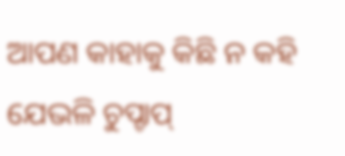ଆପଣ କାହାକୁ କିଛି ନ କହି ଯେଭଳି ଚୁପ୍ଚାପ୍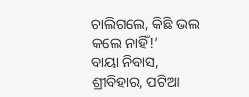ଚାଲିଗଲେ, କିଛି ଭଲ କଲେ ନାହିଁ!’
ବାୟା ନିବାସ, ଶ୍ରୀବିହାର, ପଟିଆ